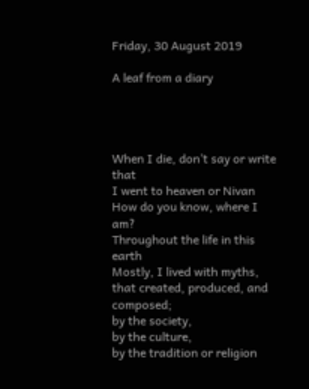Friday, 30 August 2019

A leaf from a diary




When I die, don’t say or write that
I went to heaven or Nivan
How do you know, where I am?
Throughout the life in this earth
Mostly, I lived with myths,
that created, produced, and composed;
by the society,
by the culture,
by the tradition or religion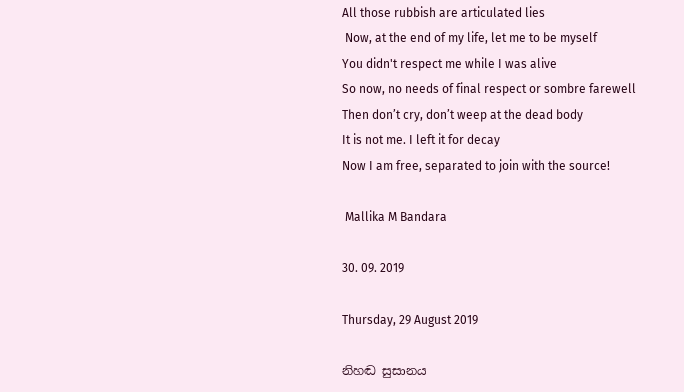All those rubbish are articulated lies
 Now, at the end of my life, let me to be myself
You didn't respect me while I was alive
So now, no needs of final respect or sombre farewell
Then don’t cry, don’t weep at the dead body
It is not me. I left it for decay
Now I am free, separated to join with the source!

 Mallika M Bandara

30. 09. 2019

Thursday, 29 August 2019

නිහඬ සුසානය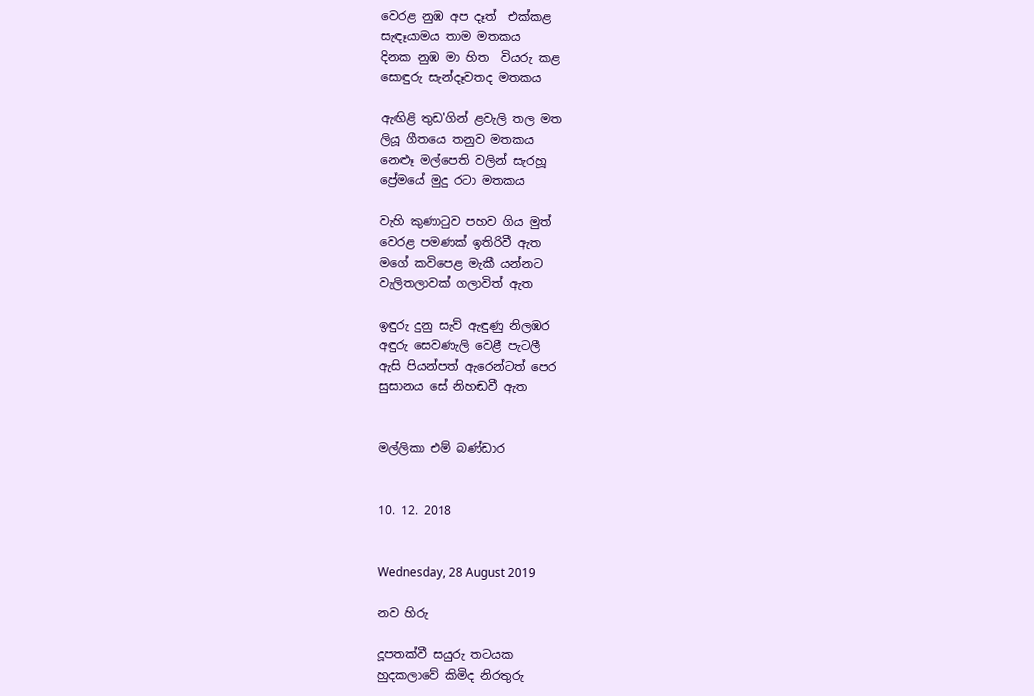වෙරළ නුඹ අප දෑත්  එක්කළ
සැඳෑයාමය තාම මතකය
දිනක නුඹ මා හිත  වියරු කළ
සොඳුරු සැන්දෑවතද මතකය

ඇඟිළි තුඩ'ගින් ළවැලි තල මත
ලියූ ගීතයෙ තනුව මතකය
නෙළූ මල්පෙති වලින් සැරහූ
ප්‍රේමයේ මුදු රටා මතකය

වැහි කුණාටුව පහව ගිය මුත්
වෙරළ පමණක් ඉතිරිවී ඇත
මගේ කවිපෙළ මැකී යන්නට
වැලිතලාවක් ගලාවිත් ඇත

ඉඳුරු දුනු සැව් ඇඳුණු නිලඹර
අඳුරු සෙවණැලි වෙළී පැටලී
ඇසි පියන්පත් ඇරෙන්ටත් පෙර
සුසානය සේ නිහඬවී ඇත


මල්ලිකා එම් බණ්ඩාර


10. 12. 2018


Wednesday, 28 August 2019

නව හිරු

දූපතක්වී සයුරු තටයක
හුදකලාවේ කිමිද නිරතුරු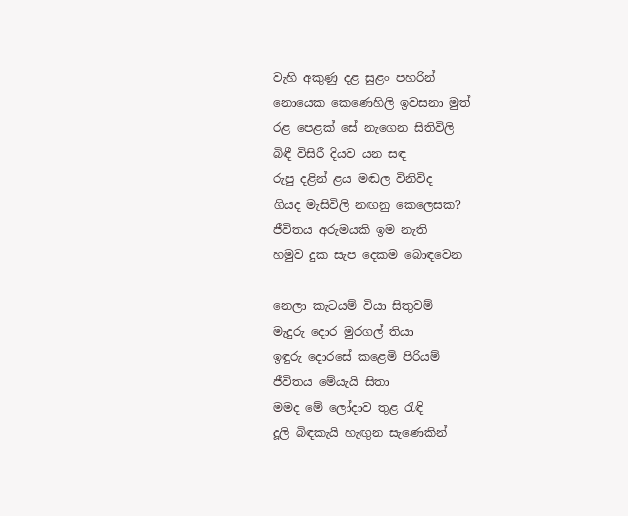වැහි අකුණු දළ සුළං පහරින්
නොයෙක කෙණෙහිලි ඉවසනා මුත්
රළ පෙළක් සේ නැගෙන සිතිවිලි
බිඳී විසිරී දියව යන සඳ
රුපු දළින් ළය මඬල විනිවිද
ගියද මැසිවිලි නඟනු කෙලෙසක?
ජීවිතය අරුමයකි ඉම නැති
හමුව දුක සැප දෙකම බොඳවෙන

නෙලා කැටයම් වියා සිතුවම්
මැදුරු දොර මුරගල් තියා
ඉඳුරු දොරසේ කළෙමි පිරියම්
ජීවිතය මේයැයි සිතා
මමද මේ ලෝදාව තුළ රැඳි
දූලි බිඳකැයි හැඟුන සැණෙකින්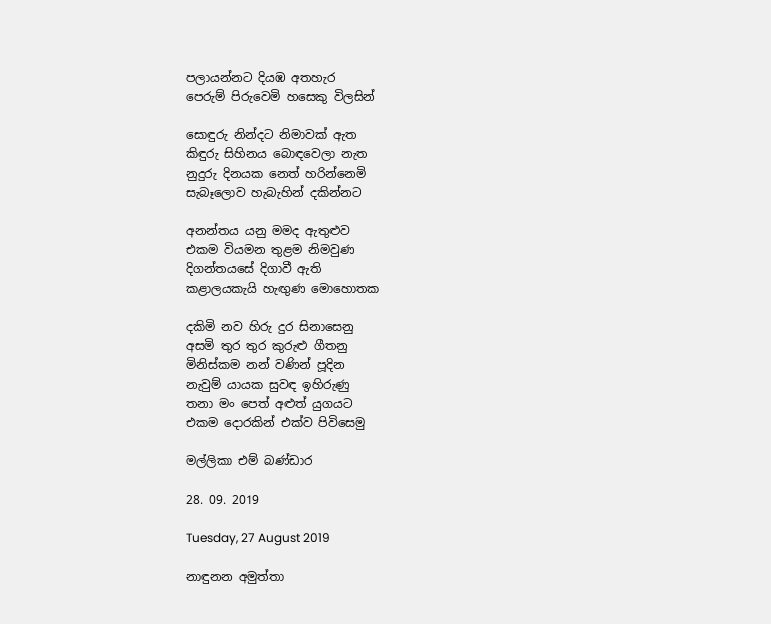පලායන්නට දියඹ අතහැර
පෙරුම් පිරුවෙමි හසෙකු විලසින්

සොඳුරු නින්දට නිමාවක් ඇත
කිඳුරු සිහිනය බොඳවෙලා නැත
නුදුරු දිනයක නෙත් හරින්නෙමි
සැබෑලොව හැබැහින් දකින්නට

අනන්තය යනු මමද ඇතුළුව
එකම වියමන තුළම නිමවුණ
දිගන්තයසේ දිගාවී ඇති
කළාලයකැයි හැඟුණ මොහොතක

දකිමි නව හිරු දුර සිනාසෙනු
අසමි තුර තුර කුරුළු ගීතනු
මිනිස්කම නන් වණින් පූදින
නැවුම් යායක සුවඳ ඉහිරුණු
තනා මං පෙත් අළුත් යුගයට
එකම දොරකින් එක්ව පිවිසෙමු

මල්ලිකා එම් බණ්ඩාර

28. 09. 2019

Tuesday, 27 August 2019

නාඳුනන අමුත්තා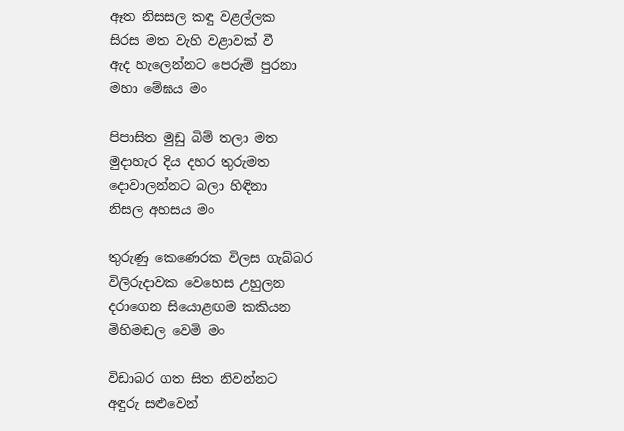ඈත නිසසල කඳු වළල්ලක
සිරස මත වැහි වළාවක් වී
ඇද හැලෙන්නට පෙරුම් පුරනා
මහා මේඝය මං

පිපාසිත මුඩු බිම් තලා මත
මුදාහැර දිය දහර තුරුමත
දොවාලන්නට බලා හිඳිනා
නිසල අහසය මං

තුරුණු කෙණෙරක විලස ගැබ්බර
විලිරුදාවක වෙහෙස උහුලන
දරාගෙන සියොළඟම කකියන
මිහිමඬල වෙමි මං

විඩාබර ගත සිත නිවන්නට
අඳුරු සළුවෙන්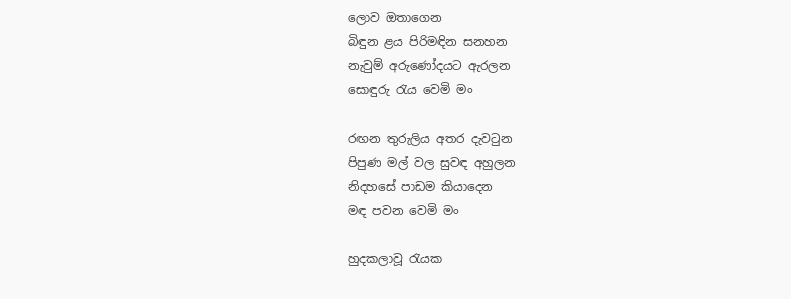ලොව ඔතාගෙන
බිඳුන ළය පිරිමඳින සනහන
නැවුම් අරුණෝදයට ඇරලන
සොඳුරු රැය වෙමි මං

රඟන තුරුලිය අතර දැවටුන
පිපුණ මල් වල සුවඳ අහුලන
නිදහසේ පාඩම කියාදෙන
මඳ පවන වෙමි මං

හුදකලාවූ රැයක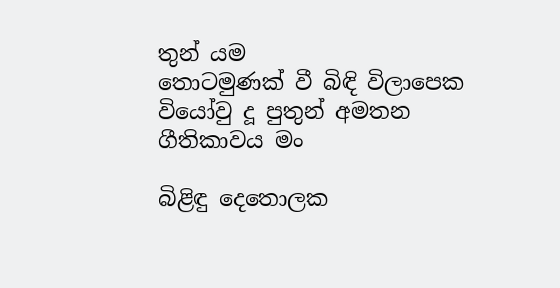තුන්‍ යම
තොටමුණක් වී බිඳි විලාපෙක
වියෝවු දූ පුතුන් අමතන
ගීතිකාවය මං

බිළිඳු දෙතොලක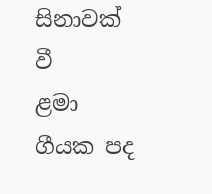සිනාවක් වී
ළමා ගීයක පද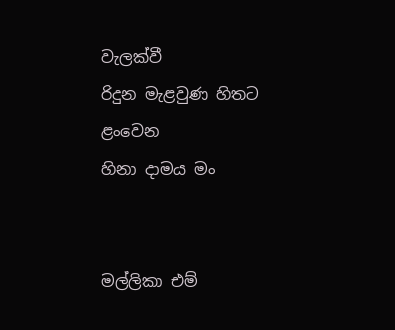වැලක්වී
රිදුන මැළවුණ හිතට ළංවෙන
හිනා දාමය මං


මල්ලිකා එම්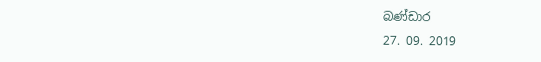බණ්ඩාර
27. 09. 2019